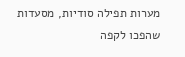מערות תפילה סודיות, מסעדות שהפכו לקפה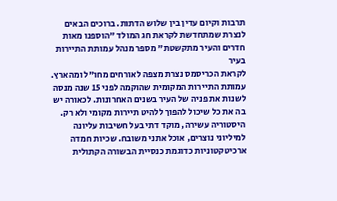תרבות וקיום עדין בין שלוש הדתות. ברוכים הבאים לנצרת שמתחדשת לקראת חג המולד "הוספנו מאות חדרים והעיר מתקשטת" מספר מנהל עמותת התיירות בעיר
לקראת הכריסמס נצרת מצפה לאורחים מחו"ל ומהארץ. עמותת התיירות המקומית שהוקמה לפני 15 שנה מנסה לשנות את פניה של העיר בשנים האחרונות. לכאורה יש בה את כל שיכול להפוך ללהיט תיירות מקומי ולא רק. היסטוריה עשירה, מוקד דתי בעל חשיבות עליונה למיליוני נוצרים, אוכל אתני משובח. שכיות חמדה ארכיטקטוניות כדוגמת כנסיית הבשורה הקתולית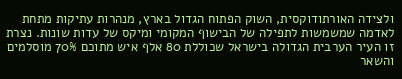ולצידה האורתודוקסית, השוק הפתוח הגדול בארץ, מנהרות עתיקות מתחת לאדמה שמשמשות לתפילה של הבישוף המקומי ומיקס של עדות שונות. נצרת זו העיר הערבית הגדולה בישראל שכוללת 80 אלף איש מתוכם 70% מוסלמים והשאר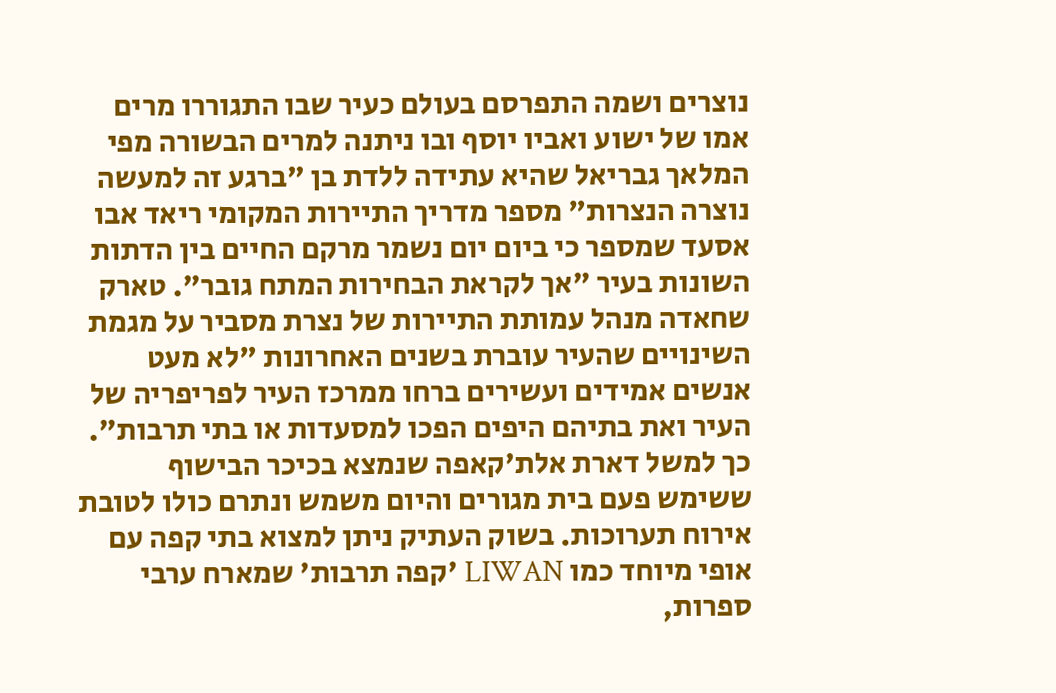נוצרים ושמה התפרסם בעולם כעיר שבו התגוררו מרים אמו של ישוע ואביו יוסף ובו ניתנה למרים הבשורה מפי המלאך גבריאל שהיא עתידה ללדת בן "ברגע זה למעשה נוצרה הנצרות" מספר מדריך התיירות המקומי ריאד אבו אסעד שמספר כי ביום יום נשמר מרקם החיים בין הדתות השונות בעיר "אך לקראת הבחירות המתח גובר". טארק שחאדה מנהל עמותת התיירות של נצרת מסביר על מגמת השינויים שהעיר עוברת בשנים האחרונות "לא מעט אנשים אמידים ועשירים ברחו ממרכז העיר לפריפריה של העיר ואת בתיהם היפים הפכו למסעדות או בתי תרבות". כך למשל דארת אלת'קאפה שנמצא בכיכר הבישוף ששימש פעם בית מגורים והיום משמש ונתרם כולו לטובת אירוח תערוכות. בשוק העתיק ניתן למצוא בתי קפה עם אופי מיוחד כמו LIWAN 'קפה תרבות' שמארח ערבי ספרות,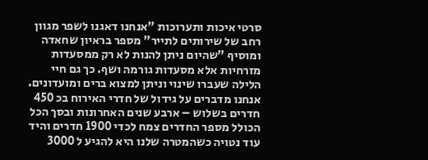סרטי איכות ותערוכות "אנחנו דאגנו לשפר מגוון רחב של שירותים לתייר" מספר בראיון שחאדה ומוסיף "שהיום ניתן להנות לא רק ממסעדות מזרחיות אלא מסעדות גורמה ושף. כך גם חיי הלילה שעברו שינוי וניתן למצוא ברים ומועדונים. אנחנו מדברים על גידול של חדרי האירוח בכ 450 חדרים בשלוש – ארבע שנים האחרונות ובסך הכל הכולל מספר החדרים צמח לכדי 1900 חדרים והיד עוד נטויה כשהמטרה שלנו היא להגיע ל 3000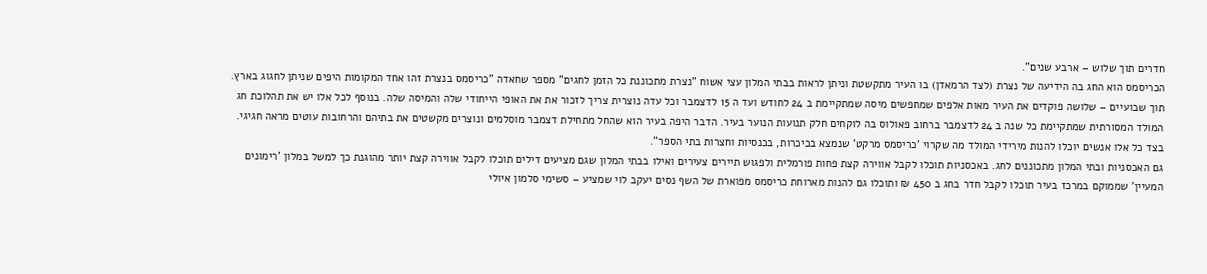חדרים תוך שלוש – ארבע שנים".
הכריסמס הוא החג בה הידיעה של נצרת (לצד הרמאדן) בו העיר מתקשטת וניתן לראות בבתי המלון עצי אשוח "נצרת מתכוננת כל הזמן לחגים" מספר שחאדה "כריסמס בנצרת זהו אחד המקומות היפים שניתן לחגוג בארץ. תוך שבועיים – שלושה פוקדים את העיר מאות אלפים שמחפשים מיסה שמתקיימת ב 24 לחודש ועד ה 15 לדצמבר וכל עדה נוצרית צריך לזכור את את האופי הייחודי שלה והמיסה שלה. בנוסף לכל אלו יש את תהלוכת חג המולד המסורתית שמתקיימת כל שנה ב 24 לדצמבר ברחוב פאולוס בה לוקחים חלק תנועות הנוער בעיר. הדבר היפה בעיר הוא שהחל מתחילת דצמבר מוסלמים ונוצרים מקשטים את בתיהם והרחובות עוטים מראה חגיגי. בצד כל אלו אנשים יוכלו להנות מירידי המולד מה שקרוי 'כריסמס מרקט' שנמצא בכיכרות, בכנסיות וחצרות בתי הספר".
גם האכסניות ובתי המלון מתכוננים לחג. באכסניות תוכלו לקבל אווירה קצת פחות פורמלית ולפגוש תיירים צעירים ואילו בבתי המלון שגם מציעים דילים תוכלו לקבל אווירה קצת יותר מהוגנת כך למשל במלון 'רימונים המעיין' שממוקם במרכז בעיר תוכלו לקבל חדר בחג ב 450 ₪ ותוכלו גם להנות מארוחת כריסמס מפוארת של השף נסים יעקב לוי שמציע – סשימי סלמון איולי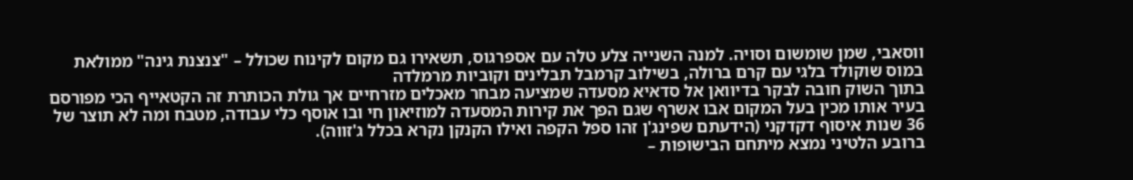ווסאבי, שמן שומשום וסויה. למנה השנייה צלע טלה עם אספרגוס, תשאירו גם מקום לקינוח שכולל – "צנצנת גינה" ממולאת במוס שוקולד בלגי עם קרם ברולה, בשילוב קרמבל תבלינים וקוביות מרמלדה
בתוך השוק חובה לבקר בדיוואן אל סדאיא מסעדה שמציעה מבחר מאכלים מזרחיים אך גולת הכותרת זה הקטאייף הכי מפורסם בעיר אותו מכין בעל המקום אבו אשרף שגם הפך את קירות המסעדה למוזיאון חי ובו אוסף כלי עבודה, מטבח ומה לא תוצר של 36 שנות איסוף דקדקני (הידעתם שפינג'ן זהו ספל הקפה ואילו הקנקן נקרא בכלל ג'זווה).
ברובע הלטיני נמצא מיתחם הבישופות –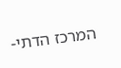המרכז הדתי-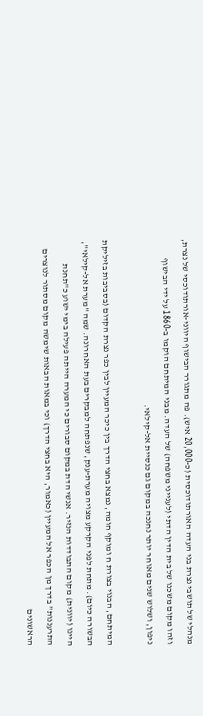מנהלי של תושבי נצרת בני העדה האורתודוכסית (כ-20,000 איש). פה מתגורר הבישוף היווני-אורתודוכסי של נצרת, וזהו מקום משכנו של בית הדין הדתי (לענייני משפחה) של העדה. מבני המיתחם הוקמו ב-1860 על ידי הבישוף ניפון, ושלוש שנים מאוחר יותר נחנכה במקום גם כנסיית אל-קילאי.

המיתחם, הבנוי בצורת ח ומוקף חומה, נמצא בחצי הדרך בין כיכר המעיין לבין כפר נצרת הקדום (בסביבות בזיליקת הבשורה כיום). מתחת לפני הקרקע מצויה מערת-ענק, שנפתחה למבקרים בעת האחרונה. שמה "מערת אל-קילאי", היינו (יוונית) מקום התבודדות הנזיר. אנשי הדת במקום סבורים כי המערה הייתה פעילה בימי ישוע כ"תחנת התרעננות" בדרך מן הכפר אל המעיין (כאמור, היא בחצי הדרך) וכי במאות הבאות שימשה מקום מסתור לנוצרים הראשונים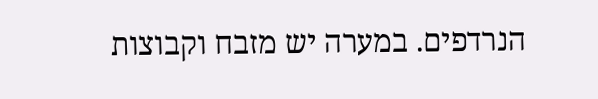הנרדפים. במערה יש מזבח וקבוצות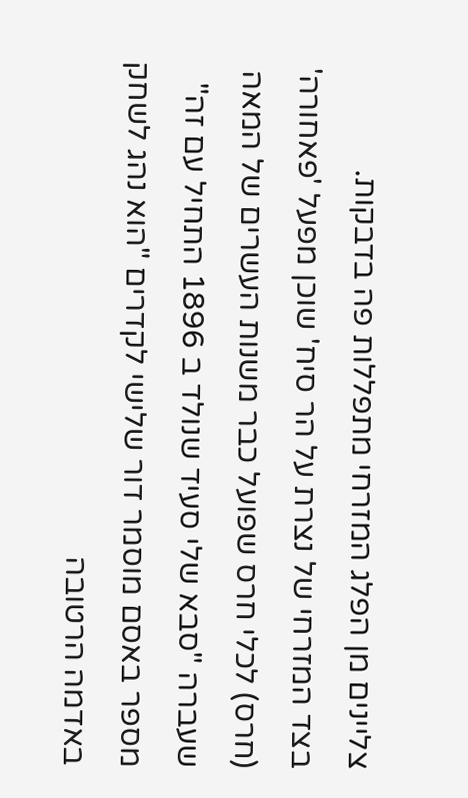צליינים מן הפלג המזרחי מתפללות פה בדבקות.
בצד המזרחי של נצרת על הר סיח' שוכן מפעל 'פאחורה' (חרס) לכלי חרס שפועל כבר משנות העשרים של המאה שעברה "סבא שלי סעיד שנולד ב 1896 התחיל עם זה" מספר באסם מוסמר דור שלישי לקדרים "הוא נהג לשחק באדמה הרטובה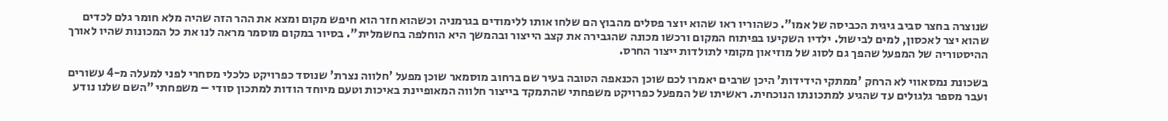שנוצרה בחצר סביב גיגית הכביסה של אמו". כשהוריו ראו שהוא יוצר פסלים מהבוץ הם שלחו אותו ללימודים בגרמניה וכשהוא חזר הוא חיפש מקום ומצא את ההר הזה שהיה מלא חומר גלם לכדים שהוא יצר לאכסון, למים לבישול. ילדיו השקיעו בפיתוח המקום ורכשו מכונה שהגבירה את קצב הייצור ובהמשך היא הוחלפה בחשמלית". בסיור במקום מוסמר מראה לנו את כל המכונות שהיו לאורך ההיסטוריה של המפעל שהפך גם לסוג של מוזיאון מקומי לתולדות ייצור החרס.

בשכונת נמסאווי לא הרחק 'ממתקי הידידות' היכן שרבים יאמרו לכם שוכן הכנאפה הטובה בעיר שם ברחוב מוסמאר שוכן מפעל 'חלווה נצרת' שנוסד כפרויקט כלכלי מסחרי לפני למעלה מ-4 עשורים ועבר מספר גלגולים עד שהגיע למתכונתו הנוכחית. ראשיתו של המפעל כפרויקט משפחתי שהתמקד בייצור חלווה המאופיינת באיכות וטעם מיוחד הודות למתכון סודי – משפחתי "השם שלנו נודע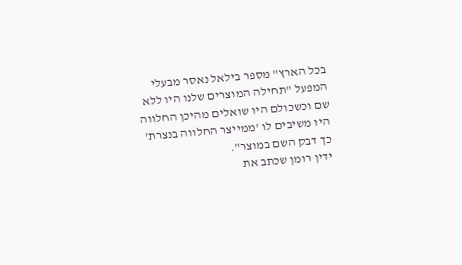בכל הארץ" מספר בילאל נאסר מבעלי המפעל "תחילה המוצרים שלנו היו ללא שם וכשכולם היו שואלים מהיכן החלווה היו משיבים לו 'ממייצר החלווה בנצרת' כך דבק השם במוצר".
ידין רומן שכתב את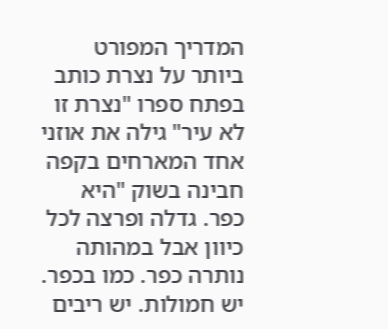המדריך המפורט ביותר על נצרת כותב בפתח ספרו "נצרת זו לא עיר" גילה את אוזני אחד המארחים בקפה חבינה בשוק "היא כפר. גדלה ופרצה לכל כיוון אבל במהותה נותרה כפר. כמו בכפר. יש חמולות. יש ריבים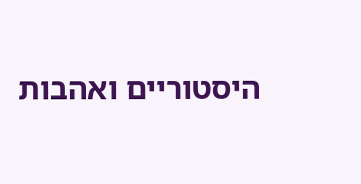היסטוריים ואהבות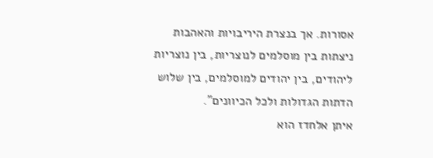אסורות. אך בנצרת היריבויות והאהבות ניצתות בין מוסלמים לנוצריות, בין נוצריות ליהודים, בין יהודים למוסלמים, בין שלוש הדתות הגדולות ולכל הכיוונים".
איתן אלחדז הוא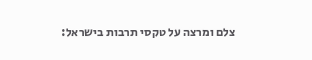צלם ומרצה על טקסי תרבות בישראל: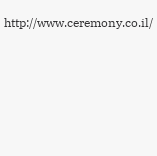http://www.ceremony.co.il/